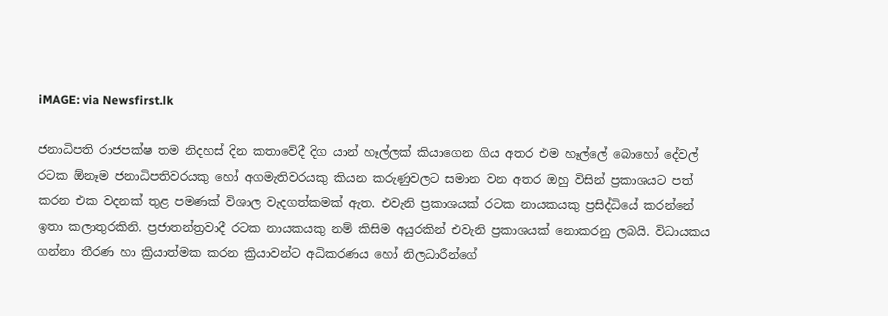iMAGE: via Newsfirst.lk

ජනාධිපති රාජපක්ෂ තම නිදහස් දින කතාවේදී දිග යාන් හෑල්ලක් කියාගෙන ගිය අතර එම හෑල්ලේ බොහෝ දේවල් රටක ඕනෑම ජනාධිපතිවරයකු හෝ අගමැතිවරයකු කියන කරුණුවලට සමාන වන අතර ඔහු විසින් ප්‍රකාශයට පත් කරන එක වදනක් තුළ පමණක් විශාල වැදගත්කමක් ඇත. එවැනි ප්‍රකාශයක් රටක නායකයකු ප්‍රසිද්ධියේ කරන්නේ ඉතා කලාතුරකිනි. ප්‍රජාතන්ත්‍රවාදී රටක නායකයකු නම් කිසිම අයුරකින් එවැනි ප්‍රකාශයක් නොකරනු ලබයි. විධායකය ගන්නා තීරණ හා ‍ක්‍රියාත්මක කරන ක්‍රියාවන්ට අධිකරණය හෝ නිලධාරීන්ගේ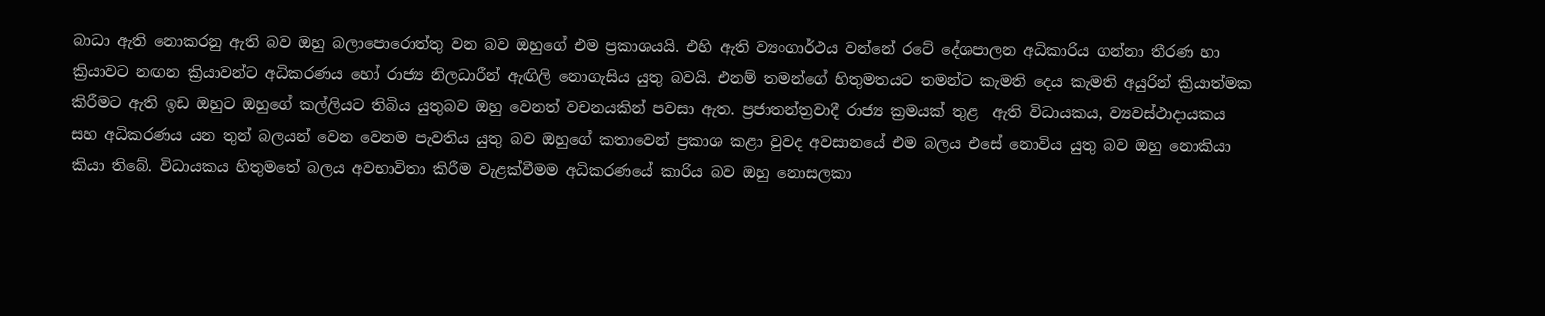බාධා ඇති නොකරනු ඇති බව ඔහු බලාපොරොත්තු වන බව ඔහුගේ එම ප්‍රකාශයයි. එහි ඇති ව්‍යංගාර්ථය වන්නේ රටේ දේශපාලන අධිකාරිය ගන්නා තීරණ ‍හා ක්‍රියාවට නඟන ක්‍රියාවන්ට අධිකරණය හෝ රාජ්‍ය නිලධාරීන් ඇඟිලි නොගැසිය යුතු බවයි. එනම් තමන්ගේ හිතුමතයට තමන්ට කැමති දෙය කැමති අයුරින් ක්‍රියාත්මක කිරීමට ඇති ඉඩ ඔහුට ඔහුගේ කල්ලියට තිබිය යුතුබව ඔහු වෙනත් වචනයකින් පවසා ඇත. ප්‍රජාතන්ත්‍රවාදී රාජ්‍ය ක්‍රමයක් තුළ  ඇති විධායකය, ව්‍යවස්ථාදායකය සහ අධිකරණය යන තුන් බලයන් වෙන වෙනම පැවතිය යුතු බව ඔහුගේ කතාවෙන් ප්‍රකාශ කළා වුවද අවසානයේ එම බලය එසේ නොවිය යුතු බව ඔහු නොකියා කියා තිබේ. විධායකය හිතුමතේ බලය අවභාවිතා කිරීම වැළක්වීමම අධිකරණයේ කාරිය බව ඔහු නොසලකා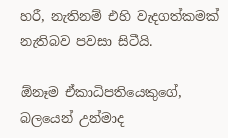හරී, නැතිනම් එහි වැදගත්කමක් නැතිබව පවසා සිටීයි.

ඕනෑම ඒකාධිපතියෙකුගේ, බලයෙන් උන්මාද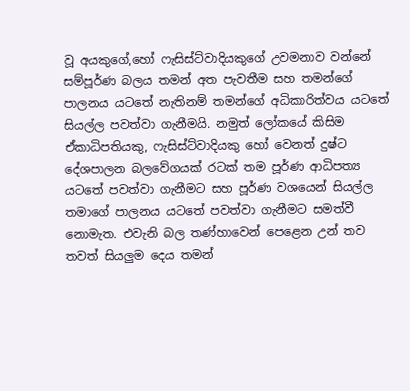වූ අයකුගේ,හෝ ෆැසිස්ට්වාදියකුගේ උවමනාව වන්නේ සම්පූර්ණ බලය තමන් අත පැවතීම සහ තමන්ගේ පාලනය යටතේ නැතිනම් තමන්ගේ අධිකාරිත්වය යටතේ සියල්ල පවත්වා ගැනීමයි. නමුත් ලෝකයේ කිසිම ඒකාධිපතියකු, ෆැසිස්ට්වාදියකු හෝ වෙනත් දුෂ්ට දේශපාලන බලවේගයක් රටක් තම පූර්ණ ආධිපත්‍ය යටතේ පවත්වා ගැනීමට සහ පූර්ණ වශයෙන් සියල්ල තමාගේ පාලනය යටතේ පවත්වා ගැනීමට සමත්වී නොමැත. එවැනි බල තණ්හාවෙන් පෙළෙන උන් තව තවත් සියලුම දෙය තමන්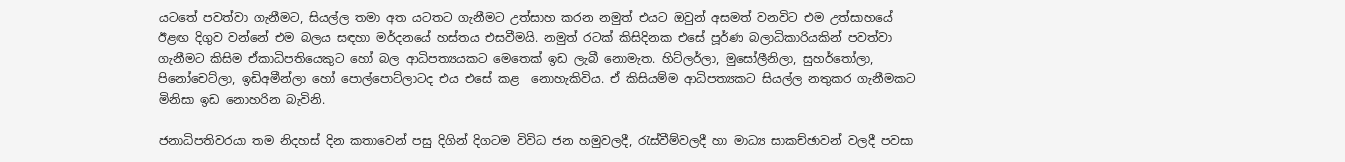යටතේ පවත්වා ගැනීමට, සියල්ල තමා අත යටතට ගැනීමට උත්සාහ කරන නමුත් එයට ඔවුන් අසමත් වනවිට එම උත්සාහයේ ඊළඟ දිගුව වන්නේ එම බලය සඳහා මර්දනයේ හස්තය එසවීමයි. නමුත් රටක් කිසිදිනක එසේ පූර්ණ බලාධිකාරියකින් පවත්වා ගැනීමට කිසිම ඒකාධිපතියෙකුට හෝ බල ආධිපත්‍යයකට මෙතෙක් ඉඩ ලැබී නොමැත. හිට්ලර්ලා, මුසෝලීනිලා, සුහර්තෝලා, පිනෝචෙට්ලා, ඉඩිඅමීන්ලා හෝ පොල්පොට්ලාටද එය එසේ කළ  නොහැකිවිය. ඒ කිසියම්ම ආධිපත්‍යකට සියල්ල නතුකර ගැනීමකට මිනිසා ඉඩ නොහරින බැවිනි.

ජනාධිපතිවරයා තම නිදහස් දින කතාවෙන් පසු දිගින් දිගටම විවිධ ජන හමුවලදී, රැස්වීම්වලදී හා මාධ්‍ය සාකච්ඡාවන් වලදී පවසා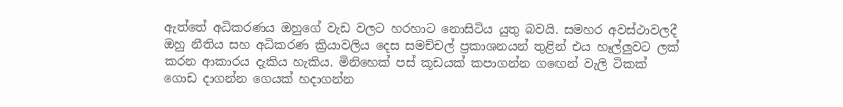ඇත්තේ අධිකරණය ඔහුගේ වැඩ වලට හරහාට නොසිටිය යුතු බවයි. සමහර අවස්ථාවලදී ඔහු නීතිය සහ අධිකරණ ක්‍රියාවලිය දෙස සමච්චල් ප්‍රකාශනයන් තුළින් එය හෑල්ලුවට ලක් කරන ආකාරය දැකිය හැකිය. මිනිහෙක් පස් කූඩයක් කපාගන්න ගඟෙන් වැලි ටිකක් ගොඩ දාගන්න ගෙයක් හදාගන්න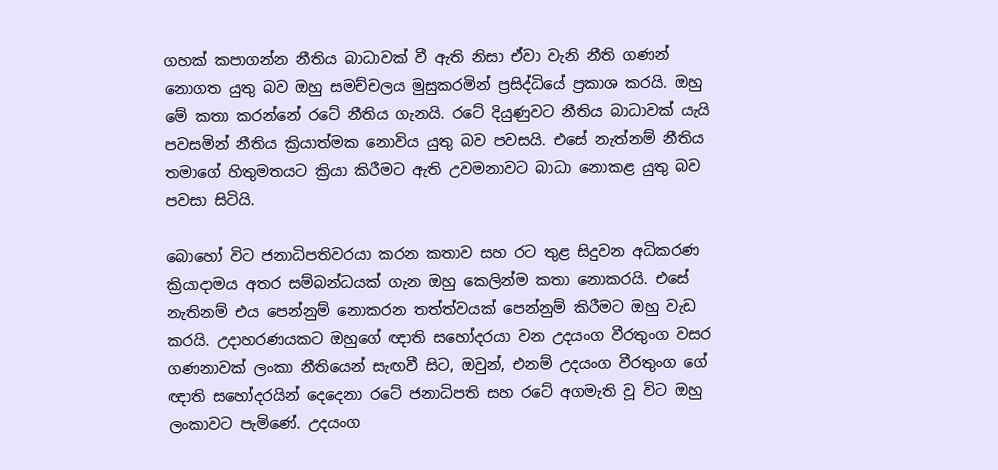ගහක් කපාගන්න නීතිය බාධාවක් වී ඇති නිසා ඒවා වැනි නීති ගණන් නොගත යුතු බව ඔහු සමච්චලය මුසුකරමින් ප්‍රසිද්ධියේ ප්‍රකාශ කරයි. ඔහු මේ කතා කරන්නේ රටේ නීතිය ගැනයි. රටේ දියුණුවට නීතිය බාධාවක් යැයි පවසමින් නීතිය ක්‍රියාත්මක නොවිය යුතු බව පවසයි. එසේ නැත්නම් නීතිය තමාගේ හිතුමතයට ක්‍රියා කිරීමට ඇති උවමනාවට බාධා නොකළ යුතු බව පවසා සිටියි.

බොහෝ විට ජනාධිපතිවරයා කරන කතාව සහ රට තුළ සිදුවන අධිකරණ ක්‍රියාදාමය අතර සම්බන්ධයක් ගැන ඔහු කෙලින්ම කතා නොකරයි. එසේ නැතිනම් එය පෙන්නුම් නොකරන තත්ත්වයක් පෙන්නුම් කිරීමට ඔහු වැඩ කරයි. උදාහරණයකට ඔහුගේ ඥාති සහෝදරයා වන උදයංග වීරතුංග වසර ගණනාවක් ලංකා නීතියෙන් සැඟවී සිට, ඔවුන්, එනම් උදයංග වීරතුංග ගේ ඥාති සහෝදරයින් දෙදෙනා රටේ ජනාධිපති සහ රටේ අගමැති වූ විට ඔහු ලංකාවට පැමි‌ණේ. උදයංග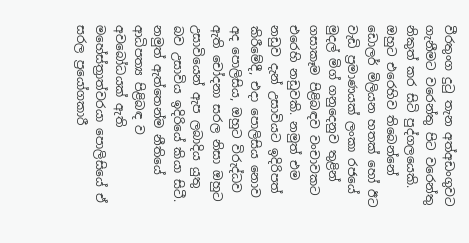වීරතුංග දුටු තැන අත්අඩංගුවට ගැනීමට වරෙන්තු පිට වරෙන්තු නිකුත් කර සිටි පුද්ගලයෙකි. ඔහුට එරෙහිව තිබෙන්නේ ඩොලර් මිලියන හතක් හෝ ඊට වැඩි ප්‍රමාණයක් ලංකා රජයේ මුදල් මිග් ගනුදෙනුව තුළින් ගසාකෑම පිළිබඳව වංචාවකට එරෙහි නඩුවකි. නමුත් එම නඩුව දැන් උසාවියට ඉදිරිපත් කිරීමේදී, එදා පොලිසිය නොව අද පොලිසිය, ඔහුට විරුද්ධව ඇති චෝදනා සරල නිසා ඔහුට උසාවියෙන් ඇප ලබාදිය යුතු බව උසාවිය ඉදිරියේ කියා සිටී. නමුත් ඇත්තෙන්ම නීතියේ ආධිපත්‍ය පිළිබඳ ව අවබෝධයක් ඇති මහේස්ත්‍රාත්වරයා පොලිසියේ ඒ සරල ප්‍රයෝගකාරී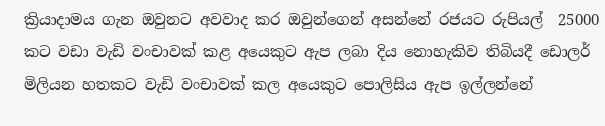ක්‍රියාදාමය ගැන ඔවුනට අවවාද කර ඔවුන්ගෙන් අසන්නේ රජයට රුපියල්  25000 කට වඩා වැඩි වංචාවක් කළ අයෙකුට ඇප ලබා දිය නොහැකිව තිබියදී ඩොලර් මිලියන හතකට වැඩි වංචාවක් කල අයෙකුට පොලිසිය ඇප ඉල්ලන්නේ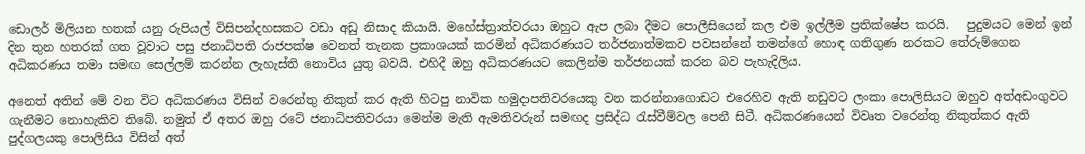ඩොලර් මිලියන හතක් යනු රුපියල් විසිපන්දහසකට වඩා අඩු නිසාද කියායි. මහේස්ත්‍රාත්වරයා ඔහුට ඇප ලබා දීමට පොලීසියෙන් කල එම ඉල්ලීම ප්‍රතික්ෂේප කරයි.   පුදුමයට මෙන් ඉන් දින තුන හතරක් ගත වූවාට පසු ජනාධිපති රාජපක්ෂ වෙනත් තැනක ප්‍රකාශයක් කරමින් අධිකරණයට තර්ජනාත්මකව පවසන්නේ තමන්ගේ හොඳ ගතිගුණ නරකට තේරුම්ගෙන අධිකරණය තමා සමඟ සෙල්ලම් කරන්න ලැහැස්ති නොවිය යුතු බවයි. එහිදී ඔහු අධිකරණයට කෙලින්ම තර්ජනයක් කරන බව පැහැදිලිය.

අනෙත් අතින් මේ වන විට අධිකරණය විසින් වරෙන්තු නිකුත් කර ඇති හිටපු නාවික හමුදාපතිවරයෙකු වන කරන්නාගොඩට එරෙහිව ඇති නඩුවට ලංකා පොලිසියට ඔහුව අත්අඩංගුවට ගැනීමට නොහැකිව තිබේ. නමුත් ඒ අතර ඔහු රටේ ජනාධිපතිවරයා මෙන්ම මැති ඇමතිවරුන් සමඟද ප්‍රසිද්ධ රැස්වීම්වල පෙනී සිටී. අධිකරණයෙන් විවෘත වරෙන්තු නිකුත්කර ඇති පුද්ගලයකු පොලිසිය විසින් අත්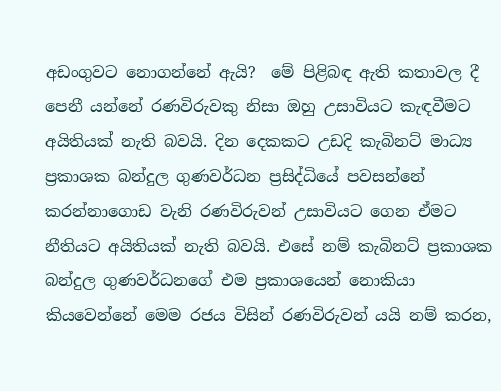අඩංගුවට නොගන්නේ ඇයි?  මේ පිළිබඳ ඇති කතාවල දී පෙනී යන්නේ රණවිරුවකු නිසා ඔහු උසාවියට කැඳවීමට අයිතියක් නැති බවයි. දින දෙකකට උඩදි කැබිනට් මාධ්‍ය ප්‍රකාශක බන්දුල ගුණවර්ධන ප්‍රසිද්ධියේ පවසන්නේ කරන්නාගොඩ වැනි රණවිරුවන් උසාවියට ගෙන ඒමට නීතියට අයිතියක් නැති බවයි. එසේ නම් කැබිනට් ‍ප්‍රකාශක බන්දුල ගුණවර්ධනගේ එම ප්‍රකාශයෙන් නොකියා කියවෙන්නේ මෙම රජය විසින් රණවිරුවන් යයි නම් කරන,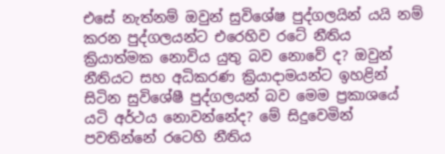එසේ නැත්නම් ඔවුන් සුවිශේෂ පුද්ගලයින් යයි නම් කරන පුද්ගලයන්ට එරෙහිව රටේ නීතිය ක්‍රියාත්මක නොවිය යුතු බව නොවේ ද? ඔවුන් නීතියට සහ අධිකරණ ක්‍රියාදාමයන්ට ඉහළින් සිටින සුවිශේෂී පුද්ගලයන් බව මෙම ප්‍රකාශයේ යටි අර්ථය නොවන්නේද? මේ සිදුවෙමින් පවතින්නේ රටෙහි නීතිය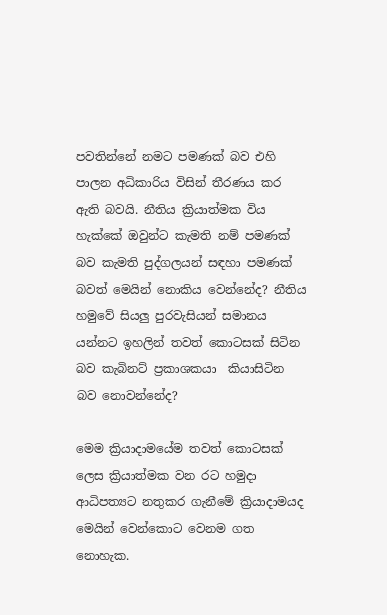පවතින්නේ නමට පමණක් බව එහි පාලන අධිකාරිය විසින් තීරණය කර ඇති බවයි. නීතිය ක්‍රියාත්මක විය හැක්කේ ඔවුන්ට කැමති නම් පමණක් බව කැමති පුද්ගලයන් සඳහා පමණක් බවත් මෙයින් නොකිය වෙන්නේද? නීතිය හමුවේ සියලු පුරවැසියන් සමානය යන්නට ඉහලින් තවත් කොටසක් සිටින බව කැබිනට් ප්‍රකාශකයා  කියාසිටින බව නොවන්නේද?

මෙම ක්‍රියාදාමයේම තවත් කොටසක් ලෙස ක්‍රියාත්මක වන රට හමුදා ආධිපත්‍යට නතුකර ගැනීමේ ක්‍රියාදාමයද මෙයින් වෙන්කොට වෙනම ගත නොහැක.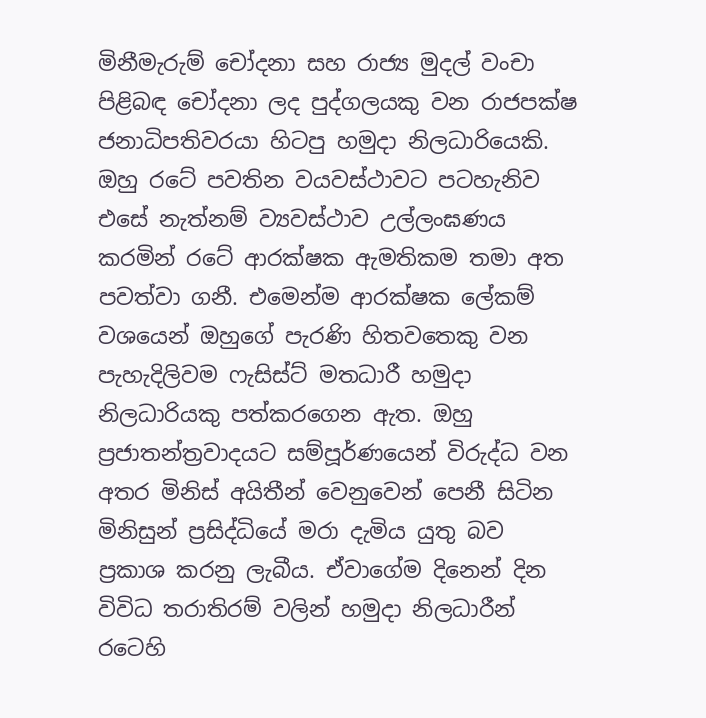මිනීමැරුම් චෝදනා සහ රාජ්‍ය මුදල් වංචා පිළිබඳ චෝදනා ලද පුද්ගලයකු වන රාජපක්ෂ ජනාධිපතිවරයා හිටපු හමුදා නිලධාරියෙකි. ඔහු රටේ පවතින ‍වයවස්ථාවට පටහැනිව එසේ නැත්නම් ව්‍යවස්ථාව උල්ලංඝණය කරමින් රටේ ආරක්ෂක ඇමතිකම තමා අත පවත්වා ගනී. එමෙන්ම ආරක්ෂක ලේකම් වශයෙන් ඔහුගේ පැරණි හිතවතෙකු වන පැහැදිලිවම ෆැසිස්ට් මතධාරී හමුදා නිලධාරියකු පත්කරගෙන ඇත. ඔහු ප්‍රජාතන්ත්‍රවාදයට සම්පූර්ණයෙන් විරුද්ධ වන අතර මිනිස් අයිතීන් වෙනුවෙන් පෙනී සිටින මිනිසුන් ප්‍රසිද්ධියේ මරා දැමිය යුතු බව ප්‍රකාශ කරනු ලැබීය. ඒවාගේම දිනෙන් දින විවිධ තරාතිරම් වලින් හමුදා නිලධාරීන් රටෙහි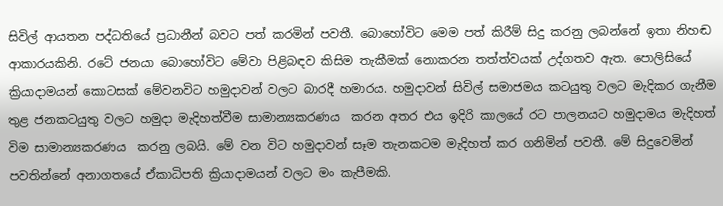සිවිල් ආයතන පද්ධතියේ ප්‍රධානීන් බවට පත් කරමින් පවතී. බොහෝවිට මෙම පත් කිරීම් සිදු කරනු ලබන්නේ ඉතා නිහඬ ආකාරයකිනි. රටේ ජනයා බොහෝවිට මේවා පිළිබඳව කිසිම තැකීමක් නොකරන තත්ත්වයක් උද්ගතව ඇත. පොලිසියේ ක්‍රියාදාමයන් කොටසක් මේවනවිට හමුදාවන් වලට බාරදී හමාරය. හමුදාවන් සිවිල් සමාජමය කටයුතු වලට මැදිකර ගැනීම තුළ ජනකටයුතු වලට හමුදා මැදිහත්වීම සාමාන්‍යකරණය  කරන අතර එය ඉදිරි කාලයේ රට පාලනයට හමුදාමය මැදිහත් විම සාමාන්‍යකරණය  කරනු ලබයි. මේ වන විට හමුදාවන් සෑම තැනකටම මැදිහත් කර ගනිමින් පවතී. මේ සිදුවෙමින් පවතින්නේ අනාගතයේ ඒකාධිපති ක්‍රියාදාමයන් වලට මං කැපීමකි.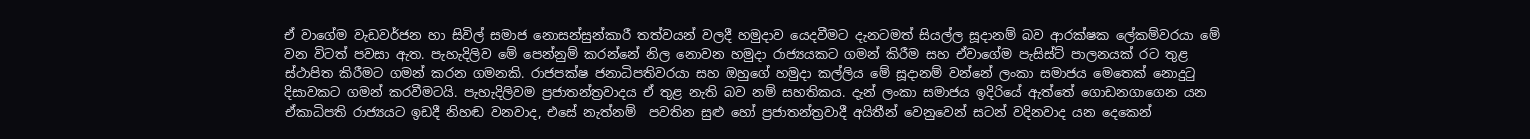ඒ වාගේම වැඩවර්ජන හා සිවිල් සමාජ නොසන්සුන්කාරී තත්වයන් වලදී හමුදාව යෙදවීමට දැනටමත් සියල්ල සූදානම් බව ආරක්ෂක ලේකම්වරයා මේ වන විටත් පවසා ඇත. පැහැදිලිව මේ පෙන්නුම් කරන්නේ නිල නොවන හමුදා රාජ්‍යයකට ගමන් කිරීම සහ ඒවාගේම පැසිස්ට් පාලනයක් රට තුළ  ස්ථාපිත කිරීමට ගමන් කරන ගමනකි. රාජපක්ෂ ජනාධිපතිවරයා සහ ඔහුගේ හමුදා කල්ලිය මේ සූදානම් වන්නේ ලංකා සමාජය මෙතෙක් නොදුටු දිසාවකට ගමන් කරවීමටයි. පැහැදිලිවම ප්‍රජාතන්ත්‍රවාදය ඒ තුළ නැති බව නම් සහතිකය. දැන් ලංකා සමාජය ඉදිරියේ ඇත්තේ ගොඩනගාගෙන යන ඒකාධිපති රාජ්‍යයට ඉඩදී නිහඬ වනවාද, එසේ නැත්නම්  පවතින සුළු හෝ ප්‍රජාතන්ත්‍රවාදී අයිතීන් වෙනුවෙන් සටන් වදිනවාද යන දෙකෙන්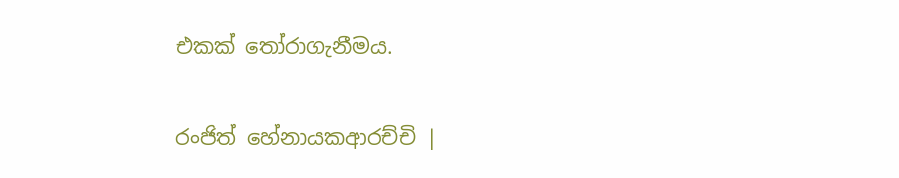එකක් තෝරාගැනීමය.

රංජිත් හේනායකආරච්චි |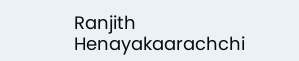Ranjith Henayakaarachchi